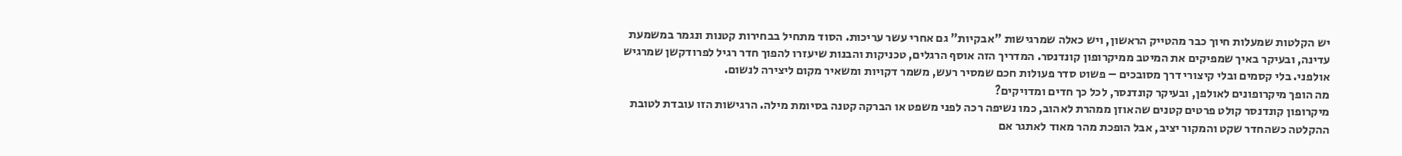יש הקלטות שמעלות חיוך כבר מהטייק הראשון, ויש כאלה שמרגישות "אבקיות" גם אחרי עשר עריכות. הסוד מתחיל בבחירות קטנות ונגמר במשמעת עדינה, ובעיקר באיך שמפיקים את המיטב ממיקרופון קונדנסר. המדריך הזה אוסף הרגלים, טכניקות והבנות שיעזרו להפוך חדר רגיל לפרודקשן שמרגיש אולפני. בלי קסמים ובלי קיצורי דרך מסובכים – פשוט סדר פעולות חכם שמסיר רעש, משמר דקויות ומשאיר מקום ליצירה לנשום.
מה הופך מיקרופונים לאולפן, ובעיקר קונדנסר, לכל כך חדים ומדויקים?
מיקרופון קונדנסר קולט פרטים קטנים שהאוזן ממהרת לאהוב, כמו נשיפה רכה לפני משפט או הברקה קטנה בסיומת מילה. הרגישות הזו עובדת לטובת ההקלטה כשהחדר שקט והמקור יציב, אבל הופכת מהר מאוד לאתגר אם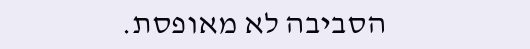הסביבה לא מאופסת.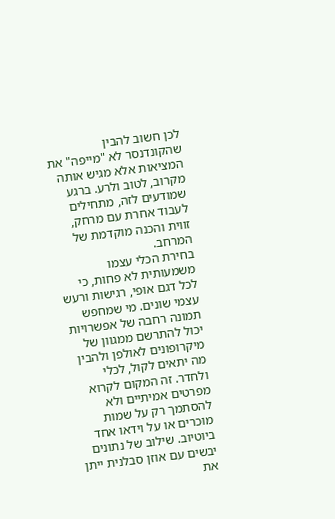לכן חשוב להבין שהקונדנסר לא "מייפה" את המציאות אלא מגיש אותה מקרוב, לטוב ולרע. ברגע שמודעים לזה, מתחילים לעבוד אחרת עם מרחק, זווית והכנה מוקדמת של המרחב.
בחירת הכלי עצמו משמעותית לא פחות, כי לכל דגם אופי, רגישות ורעש עצמי שונים. מי שמחפש תמונה רחבה של אפשרויות יכול להתרשם ממגוון של מיקרופונים לאולפן ולהבין מה יתאים לקול, לכלי ולחדר. זה המקום לקרוא מפרטים אמיתיים ולא להסתמך רק על שמות מוכרים או על וידאו אחד ביוטיוב. שילוב של נתונים יבשים עם אוזן סבלנית ייתן את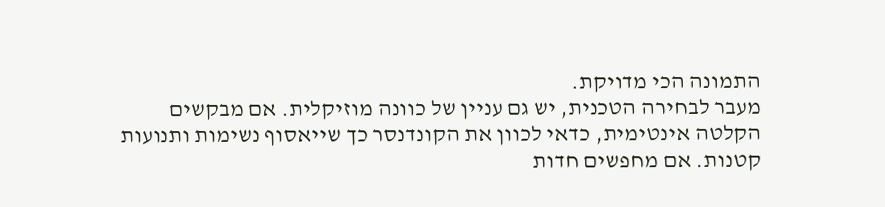התמונה הכי מדויקת.
מעבר לבחירה הטכנית, יש גם עניין של כוונה מוזיקלית. אם מבקשים הקלטה אינטימית, כדאי לכוון את הקונדנסר כך שייאסוף נשימות ותנועות קטנות. אם מחפשים חדות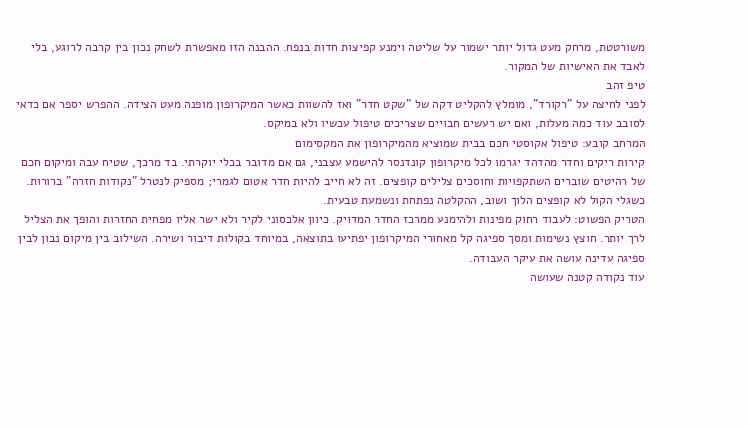משורטטת, מרחק מעט גדול יותר ישמור על שליטה וימנע קפיצות חדות בנפח. ההבנה הזו מאפשרת לשחק נכון בין קרבה לרוגע, בלי לאבד את האישיות של המקור.
טיפ זהב
לפני לחיצה על "רקורד", מומלץ להקליט דקה של "שקט חדר" ואז להשוות כאשר המיקרופון מופנה מעט הצידה. ההפרש יספר אם כדאי לסובב עוד כמה מעלות, ואם יש רעשים חבויים שצריכים טיפול עכשיו ולא במיקס.
המרחב קובע: טיפול אקוסטי חכם בבית שמוציא מהמיקרופון את המקסימום
קירות ריקים וחדר מהדהד יגרמו לכל מיקרופון קונדנסר להישמע עצבני, גם אם מדובר בכלי יוקרתי. בד מרכך, שטיח עבה ומיקום חכם של רהיטים שוברים השתקפויות וחוסכים צלילים קופצים. זה לא חייב להיות חדר אטום לגמרי; מספיק לנטרל "נקודות חזרה" ברורות. כשגלי הקול לא קופצים הלוך ושוב, ההקלטה נפתחת ונשמעת טבעית.
הטריק הפשוט: לעבוד רחוק מפינות ולהימנע ממרכז החדר המדויק. כיוון אלכסוני לקיר ולא ישר אליו מפחית החזרות והופך את הצליל לרך יותר. חוצץ נשימות ומסך ספיגה קל מאחורי המיקרופון יפתיעו בתוצאה, במיוחד בקולות דיבור ושירה. השילוב בין מיקום נבון לבין ספיגה עדינה עושה את עיקר העבודה.
עוד נקודה קטנה שעושה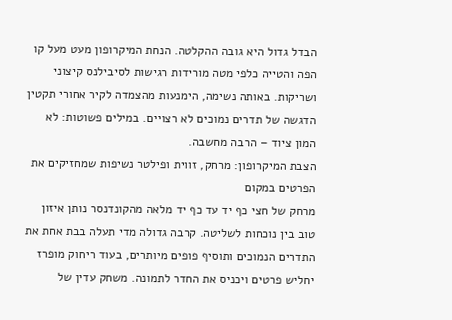הבדל גדול היא גובה ההקלטה. הנחת המיקרופון מעט מעל קו הפה והטייה כלפי מטה מורידות רגישות לסיבילנס קיצוני ושריקות. באותה נשימה, הימנעות מהצמדה לקיר אחורי תקטין הדגשה של תדרים נמוכים לא רצויים. במילים פשוטות: לא המון ציוד – הרבה מחשבה.
הצבת המיקרופון: מרחק, זווית ופילטר נשיפות שמחזיקים את הפרטים במקום
מרחק של חצי כף יד עד כף יד מלאה מהקונדנסר נותן איזון טוב בין נוכחות לשליטה. קרבה גדולה מדי תעלה בבת אחת את התדרים הנמוכים ותוסיף פופים מיותרים, בעוד ריחוק מופרז יחליש פרטים ויכניס את החדר לתמונה. משחק עדין של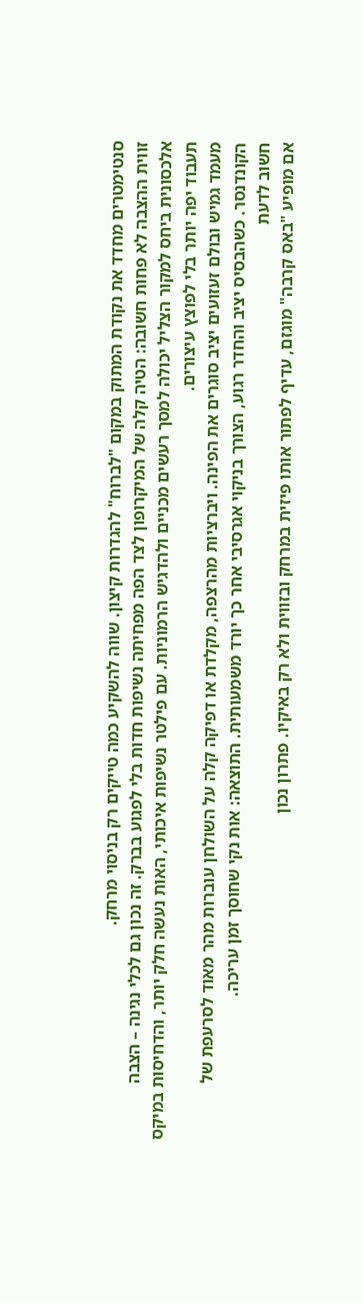סנטימטרים מחדד את נקודת המתוק במקום "לברוח" להגדרות קיצון. שווה להשקיע כמה טייקים רק בניסוי מרחק.
זווית ההצבה לא פחות חשובה: הטיה קלה של המיקרופון לצד הפה מפחיתה נשיפות חדות בלי לפגוע בברק. זה נכון גם לכלי נגינה – הצבה אלכסונית ביחס למקור הצליל יכולה למסך רעשים מכניים ולהדגיש הרמוניות. עם פילטר נשיפות איכותי, האות נעשה חלק יותר, והדחיסות במיקס תעבוד יפה יותר בלי לפוצץ עיצורים.
מעמד גמיש ובולם זעזועים יציב סוגרים את הפינה. ויברציות מהרצפה, מקלדת או דפיקה קלה על השולחן עוברות מהר מאוד לסרעפת של הקונדנסר. כשהבסיס יציב והחדר רגוע, הצורך בניקוי אגרסיבי אחר כך יורד משמעותית. התוצאה: אות נקי שחוסך זמן עריכה.
חשוב לדעת
אם מופיע "באס קרבה" מוגזם, עדיף לפתור אותו פיזית במרחק ובזווית ולא רק באיקיו. פתרון נכון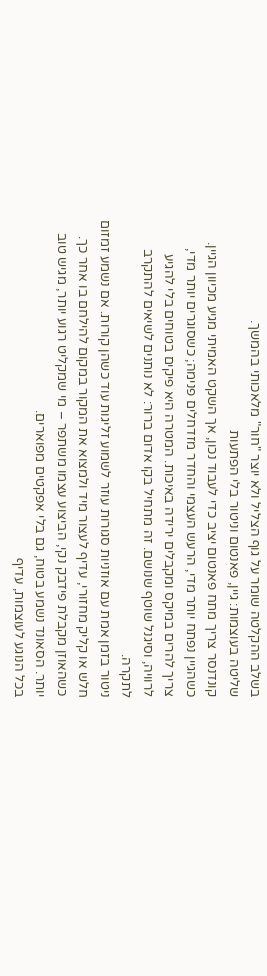בשלב ההקלטה שומר על גוף הצליל ולא יוצר "חור" מלאכותי בהמשך.
שליטה בעוצמות: גיין, פאנטום וניטור בלי הפתעות
קונדנסר צריך מתח פאנטום יציב כדי לעבוד נכון, אך השקט האמיתי מגיע מכיוון הגיין. כשהגיין נפתח יותר מדי, הרעש העצמי והחדר מזדחלים פנימה; כשסוגרים יותר מדי, צריך להרים במיקס ומקבלים ירידה באיכות. המטרה היא פיקים בטוחים בלי להגיע לרוויה, וסיגנל שוטף שנושם. זה מתחיל בקו אדום ברור: לא נותנים לשיאים להתקרב לתקרה.
ניטור בזמן אמת עם אוזניות סגורות עוזר לשמוע זליגות עוד כשהן קורות. אם נשמע זמזום חלש או קליק מחזורי, עדיף לעצור מיד ולמצוא את המקור במקום להילחם בו אחר כך. כשהאוזן מקבלת פידבק נקי, הביצוע עצמו משתפר – מי שמקליט רגוע יותר, מגיש טוב יותר. הסאונד נשמע בטוח, גם בלי אפקטים מפוארים.
בכל הנוגע לעוצמות, עדיף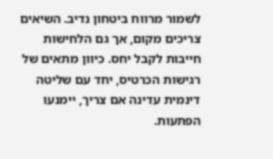לשמור מרווח ביטחון נדיב. השיאים צריכים מקום, אך גם הלחישות חייבות לקבל יחס. כיוון מתאים של רגישות הכרטיס, יחד עם שליטה דינמית עדינה אם צריך, יימנעו הפתעות.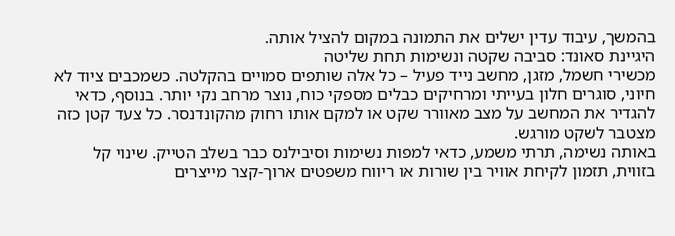בהמשך, עיבוד עדין ישלים את התמונה במקום להציל אותה.
היגיינת סאונד: סביבה שקטה ונשימות תחת שליטה
מכשירי חשמל, מזגן, מחשב נייד פעיל – כל אלה שותפים סמויים בהקלטה. כשמכבים ציוד לא חיוני, סוגרים חלון בעייתי ומרחיקים כבלים מספקי כוח, נוצר מרחב נקי יותר. בנוסף, כדאי להגדיר את המחשב על מצב מאוורר שקט או למקם אותו רחוק מהקונדנסר. כל צעד קטן כזה מצטבר לשקט מורגש.
באותה נשימה, תרתי משמע, כדאי למפות נשימות וסיבילנס כבר בשלב הטייק. שינוי קל בזווית, תזמון לקיחת אוויר בין שורות או ריווח משפטים ארוך-קצר מייצרים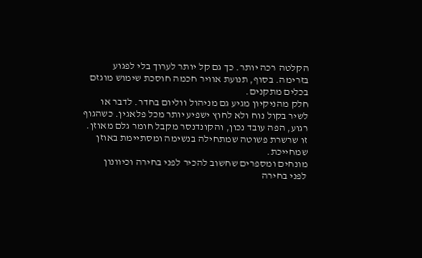הקלטה רכה יותר. כך גם קל יותר לערוך בלי לפגוע בזרימה. בסוף, תנועת אוויר חכמה חוסכת שימוש מוגזם בכלים מתקנים.
חלק מהניקיון מגיע גם מניהול ווליום בחדר. לדבר או לשיר בקול נוח ולא לחוץ ישפיע יותר מכל פלאגין. כשהגוף רגוע, הפה עובד נכון, והקונדנסר מקבל חומר גלם מאוזן. זו שרשרת פשוטה שמתחילה בנשימה ומסתיימת באוזן שמחייכת.
מונחים ומספרים שחשוב להכיר לפני בחירה וכיוונון
לפני בחירה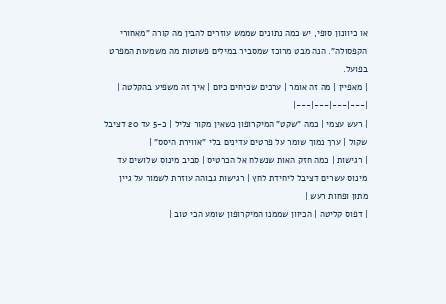או כיוונון סופי, יש כמה נתונים שממש עוזרים להבין מה קורה "מאחורי הקפסולה". הנה מבט מרוכז שמסביר במילים פשוטות מה משמעות המפרט בפועל.
| מאפיין | מה זה אומר | ערכים שכיחים כיום | איך זה משפיע בהקלטה |
|---|---|---|---|
| רעש עצמי | כמה "שקט" המיקרופון כשאין מקור צליל | כ-5 עד 20 דציבל שקול | ערך נמוך שומר על פרטים עדינים בלי "אווירת היסס" |
| רגישות | כמה חזק האות שנשלח אל הכרטיס | סביב מינוס שלושים עד מינוס עשרים דציבל ליחידת לחץ | רגישות גבוהה עוזרת לשמור על גיין מתון ופחות רעש |
| דפוס קליטה | הכיוון שממנו המיקרופון שומע הכי טוב |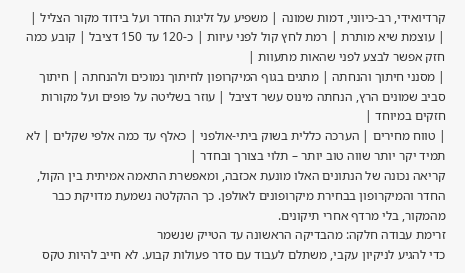קרדיואידי, רב-כיווני, דמות שמונה | משפיע על זליגות החדר ועל בידוד מקור הצליל |
| עוצמת שיא מותרת | רמת לחץ קול לפני עיוות | כ-120 עד 150 דציבל | קובע כמה חזק אפשר לבצע לפני שהאות מתעוות |
| מסנני חיתוך והנחתה | מתגים בגוף המיקרופון לחיתוך נמוכים ולהנחתה | חיתוך סביב שמונים הרץ, הנחתה מינוס עשר דציבל | עוזר בשליטה על פופים ועל מקורות חזקים במיוחד |
| טווח מחירים | הערכה כללית בשוק ביתי-אולפני | כאלף עד כמה אלפי שקלים | לא תמיד יקר יותר שווה טוב יותר – תלוי בצורך ובחדר |
קריאה נכונה של הנתונים האלו מונעת אכזבה, ומאפשרת התאמה אמיתית בין הקול, החדר והמיקרופון בבחירת מיקרופונים לאולפן. כך ההקלטה נשמעת מדויקת כבר מהמקור, בלי מרדף אחרי תיקונים.
זרימת עבודה חלקה: מהבדיקה הראשונה עד הטייק שנשמר
כדי להגיע לניקיון עקבי, משתלם לעבוד עם סדר פעולות קבוע. לא חייב להיות טקס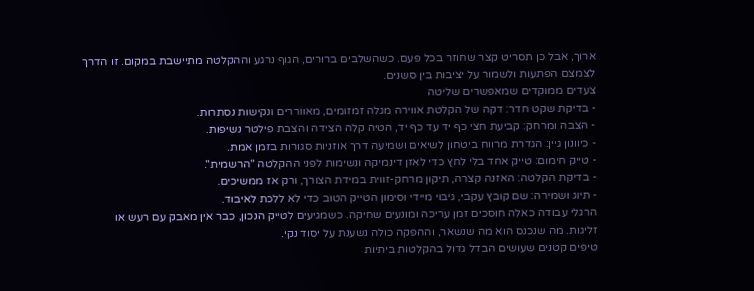ארוך, אבל כן תסריט קצר שחוזר בכל פעם. כשהשלבים ברורים, הגוף נרגע וההקלטה מתיישבת במקום. זו הדרך לצמצם הפתעות ולשמור על יציבות בין סשנים.
צעדים ממוקדים שמאפשרים שליטה
- בדיקת שקט חדר: דקה של הקלטת אווירה מגלה זמזומים, מאווררים ונקישות נסתרות.
- הצבה ומרחק: קביעת חצי כף יד עד כף יד, הטיה קלה הצידה והצבת פילטר נשיפות.
- כיוונון גיין: הגדרת מרווח ביטחון לשיאים ושמיעה דרך אוזניות סגורות בזמן אמת.
- טייק חימום: טייק אחד בלי לחץ כדי לאזן דינמיקה ונשימות לפני ההקלטה "הרשמית".
- בדיקת הקלטה: האזנה קצרה, תיקון מרחק-זווית במידת הצורך, ורק אז ממשיכים.
- תיוג ושמירה: שם קובץ עקבי, גיבוי מיידי וסימון הטייק הטוב כדי לא ללכת לאיבוד.
הרגלי עבודה כאלה חוסכים זמן עריכה ומונעים שחיקה. כשמגיעים לטייק הנכון, כבר אין מאבק עם רעש או זליגות. מה שנכנס הוא מה שנשאר, וההפקה כולה נשענת על יסוד נקי.
טיפים קטנים שעושים הבדל גדול בהקלטות ביתיות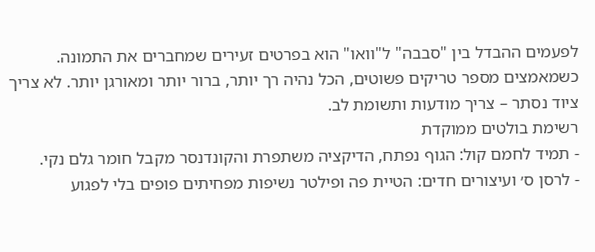לפעמים ההבדל בין "סבבה" ל"וואו" הוא בפרטים זעירים שמחברים את התמונה. כשמאמצים מספר טריקים פשוטים, הכל נהיה רך יותר, ברור יותר ומאורגן יותר. לא צריך ציוד נסתר – צריך מודעות ותשומת לב.
רשימת בולטים ממוקדת
- תמיד לחמם קול: הגוף נפתח, הדיקציה משתפרת והקונדנסר מקבל חומר גלם נקי.
- לרסן ס׳ ועיצורים חדים: הטיית פה ופילטר נשיפות מפחיתים פופים בלי לפגוע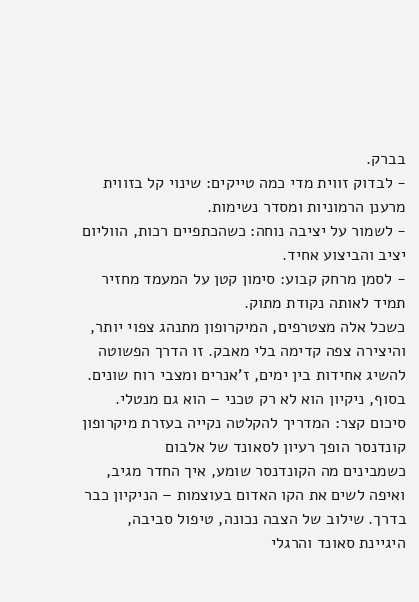בברק.
- לבדוק זווית מדי כמה טייקים: שינוי קל בזווית מרענן הרמוניות ומסדר נשימות.
- לשמור על יציבה נוחה: כשהכתפיים רכות, הווליום יציב והביצוע אחיד.
- לסמן מרחק קבוע: סימון קטן על המעמד מחזיר תמיד לאותה נקודת מתוק.
כשכל אלה מצטרפים, המיקרופון מתנהג צפוי יותר, והיצירה צפה קדימה בלי מאבק. זו הדרך הפשוטה להשיג אחידות בין ימים, ז'אנרים ומצבי רוח שונים. בסוף, ניקיון הוא לא רק טכני – הוא גם מנטלי.
סיכום קצר: המדריך להקלטה נקייה בעזרת מיקרופון קונדנסר הופך רעיון לסאונד של אלבום
כשמבינים מה הקונדנסר שומע, איך החדר מגיב, ואיפה לשים את הקו האדום בעוצמות – הניקיון כבר בדרך. שילוב של הצבה נכונה, טיפול סביבה, היגיינת סאונד והרגלי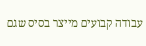עבודה קבועים מייצר בסיס שגם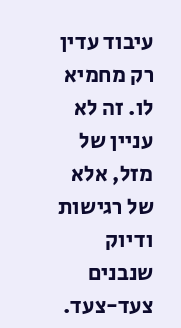עיבוד עדין רק מחמיא לו. זה לא עניין של מזל, אלא של רגישות ודיוק שנבנים צעד-צעד.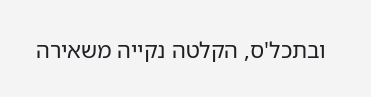ובתכל'ס, הקלטה נקייה משאירה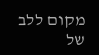מקום ללב של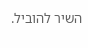השיר להוביל.